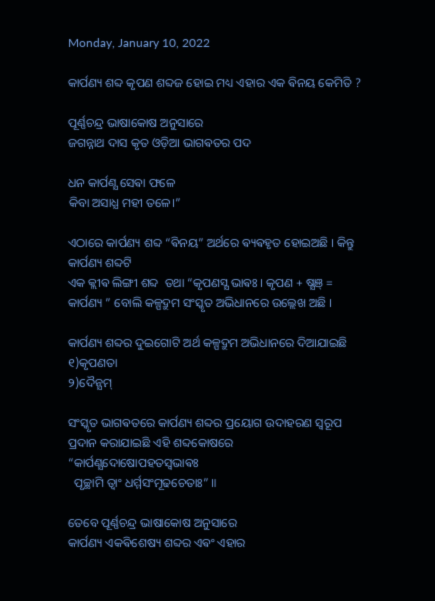Monday, January 10, 2022

କାର୍ପଣ୍ୟ ଶବ୍ଦ କୃପଣ ଶବ୍ଦଜ ହୋଇ ମଧ୍ୟ ଏହାର ଏକ ଵିନୟ କେମିତି ?

ପୂର୍ଣ୍ଣଚନ୍ଦ୍ର ଭାଷାକୋଷ ଅନୁସାରେ
ଜଗନ୍ନାଥ ଦାସ କୃତ ଓଡ଼ିଆ ଭାଗଵତର ପଦ

ଧନ କାର୍ପଣ୍ଯ ସେଵା ଫଳେ
କିବା ଅସାଧ୍ଯ ମହୀ ତଳେ।”

ଏଠାରେ କାର୍ପଣ୍ୟ ଶବ୍ଦ “ଵିନୟ” ଅର୍ଥରେ ଵ୍ୟଵହୃତ ହୋଇଅଛି । କିନ୍ତୁ କାର୍ପଣ୍ୟ ଶବ୍ଦଟି
ଏକ କ୍ଲୀଵ ଲିଙ୍ଗୀ ଶବ୍ଦ  ତଥା “କୃପଣସ୍ଯ ଭାଵଃ । କୃପଣ + ଷ୍ଯଞ୍ = କାର୍ପଣ୍ୟ ” ବୋଲି କଳ୍ପଦ୍ରୁମ ସଂସ୍କୃତ ଅଭିଧାନରେ ଉଲ୍ଲେଖ ଅଛି ।

କାର୍ପଣ୍ୟ ଶବ୍ଦର ଦୁଇଗୋଟି ଅର୍ଥ କଳ୍ପଦ୍ରୁମ ଅଭିଧାନରେ ଦିଆଯାଇଛି
୧)କୃପଣତା
୨)ଦୈନ୍ଯମ୍

ସଂସ୍କୃତ ଭାଗଵତରେ କାର୍ପଣ୍ୟ ଶବ୍ଦର‌ ପ୍ରୟୋଗ ଉଦାହରଣ ସ୍ୱରୂପ ପ୍ରଦାନ କରାଯାଇଛି ଏହି ଶବ୍ଦକୋଷରେ
“କାର୍ପଣ୍ଯଦୋଷୋପହତସ୍ଵଭାଵଃ
  ପୃଚ୍ଛାମି ତ୍ଵାଂ ଧର୍ମ୍ମସଂମୂଢଚେତାଃ” ॥

ତେବେ ପୂର୍ଣ୍ଣଚନ୍ଦ୍ର ଭାଷାକୋଷ ଅନୁସାରେ
କାର୍ପଣ୍ୟ ଏକଵିଶେଷ୍ୟ ଶବ୍ଦର‌ ଏଵଂ ଏହାର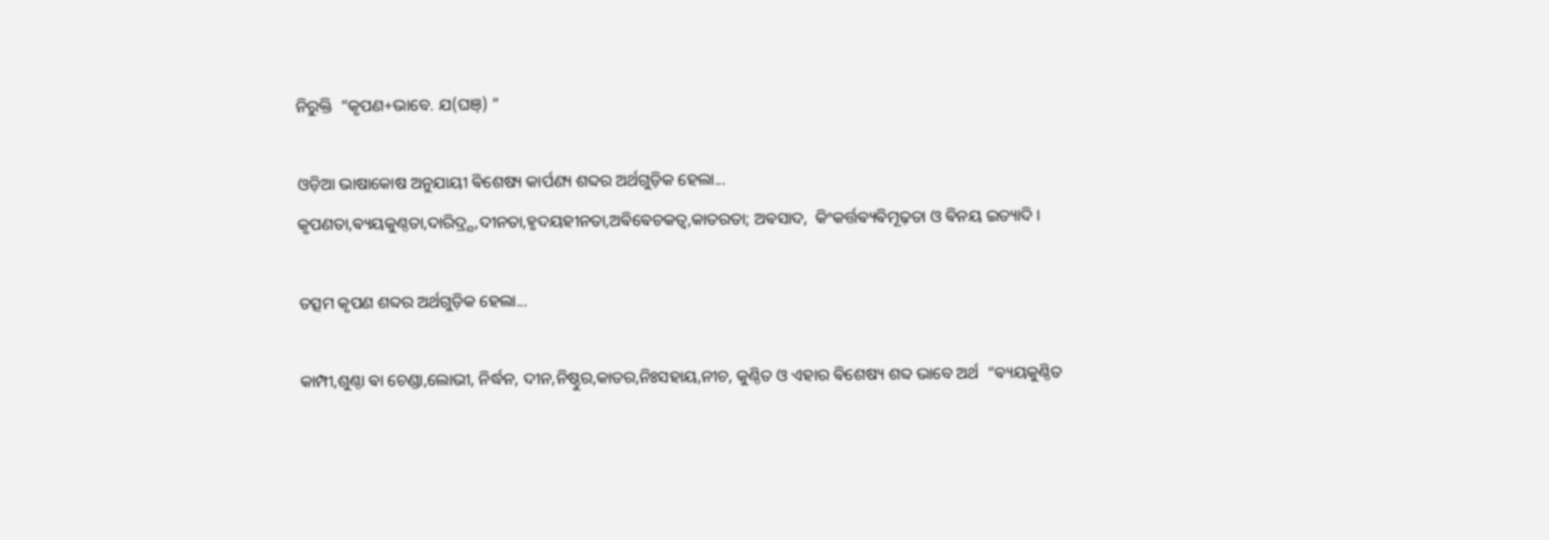ନିରୁକ୍ତି  “କୃପଣ+ଭାବେ. ଯ(ଘଞ୍) ”

ଓଡ଼ିଆ ଭାଷାକୋଷ ଅନୁଯାୟୀ ଵିଶେଷ୍ୟ କାର୍ପଣ୍ୟ ଶବ୍ଦର‌ ଅର୍ଥଗୁଡ଼ିକ ହେଲା...
କୃପଣତା,ଵ୍ୟୟକୁଣ୍ଠତା,ଦାରିଦ୍ର୍ଯ,ଦୀନତା,ହୃଦୟହୀନତା,ଅଵିଵେଚକତ୍ବ,କାତରତା; ଅଵସାଦ,  କିଂକର୍ତ୍ତଵ୍ୟଵିମୂଢ଼ତା ଓ ଵିନୟ ଇତ୍ୟାଦି ।

ତତ୍ସମ କୃପଣ ଶବ୍ଦର ଅର୍ଥଗୁଡ଼ିକ ହେଲା...

କାମ୍ପୀ,ଶୁଣ୍ଠା ଵା ଚେଣ୍ଡା,ଲୋଭୀ, ନିର୍ଦ୍ଧନ, ଦୀନ,ନିଷ୍ଠୁର,କାତର,ନିଃସହାୟ,ନୀଚ, କୁଣ୍ଠିତ ଓ ଏହାର ଵିଶେଷ୍ୟ ଶବ୍ଦ ଭାବେ ଅର୍ଥ  “ଵ୍ୟୟକୁଣ୍ଠିତ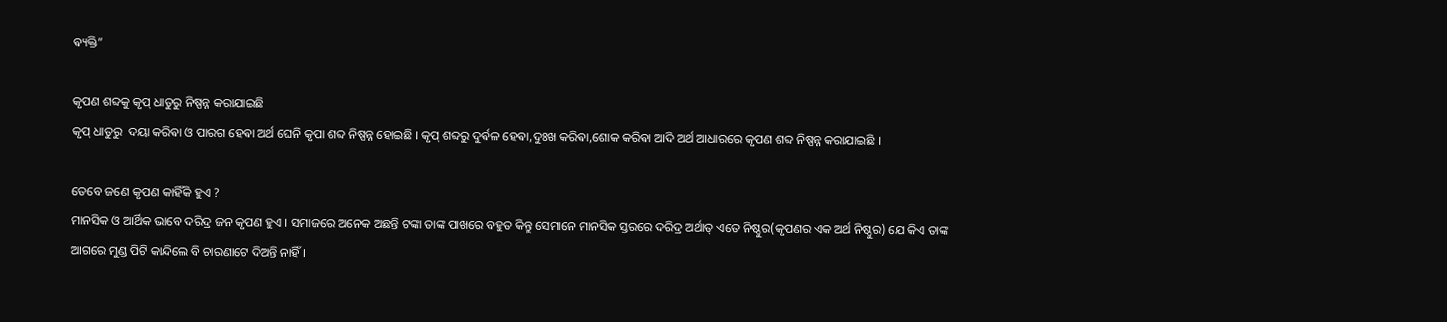ଵ୍ୟକ୍ତି”

କୃପଣ ଶବ୍ଦକୁ କୃପ୍ ଧାତୁରୁ ନିଷ୍ପନ୍ନ କରାଯାଇଛି
କୃପ୍ ଧାତୁରୁ  ଦୟା କରିଵା ଓ ପାରଗ ହେଵା ଅର୍ଥ ଘେନି କୃପା ଶବ୍ଦ ନିଷ୍ପନ୍ନ ହୋଇଛି । କୃପ୍ ଶବ୍ଦରୁ ଦୁର୍ଵଳ ହେଵା,ଦୁଃଖ କରିଵା,ଶୋକ କରିଵା ଆଦି ଅର୍ଥ ଆଧାରରେ କୃପଣ ଶବ୍ଦ ନିଷ୍ପନ୍ନ କରାଯାଇଛି ।

ତେବେ ଜଣେ କୃପଣ କାହିଁକି ହୁଏ ?
ମାନସିକ ଓ ଆର୍ଥିକ ଭାବେ ଦରିଦ୍ର ଜନ କୃପଣ ହୁଏ । ସମାଜରେ ଅନେକ ଅଛନ୍ତି ଟଙ୍କା ତାଙ୍କ ପାଖରେ ବହୁତ କିନ୍ତୁ ସେମାନେ ମାନସିକ ସ୍ତରରେ ଦରିଦ୍ର ଅର୍ଥାତ୍ ଏତେ ନିଷ୍ଠୁର(କୃପଣର ଏକ ଅର୍ଥ ନିଷ୍ଠୁର) ଯେ କିଏ ତାଙ୍କ ଆଗରେ ମୁଣ୍ଡ ପିଟି କାନ୍ଦିଲେ ବି ଚାରଣାଟେ ଦିଅନ୍ତି ନାହିଁ ।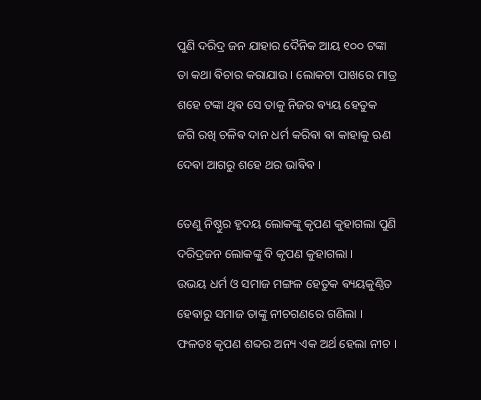ପୁଣି ଦରିଦ୍ର ଜନ ଯାହାର ଦୈନିକ ଆୟ ୧୦୦ ଟଙ୍କା ତା କଥା ଵିଚାର କରାଯାଉ । ଲୋକଟା ପାଖରେ ମାତ୍ର ଶହେ ଟଙ୍କା ଥିଵ ସେ ତାକୁ ନିଜର ଵ୍ୟୟ ହେତୁକ ଜଗି ରଖି ଚଳିଵ ଦାନ ଧର୍ମ କରିଵା ଵା କାହାକୁ ଋଣ ଦେଵା ଆଗରୁ ଶହେ ଥର ଭାଵିଵ ।

ତେଣୁ ନିଷ୍ଠୁର ହୃଦୟ ଲୋକଙ୍କୁ କୃପଣ କୁହାଗଲା ପୁଣି ଦରିଦ୍ରଜନ ଲୋକଙ୍କୁ ବି କୃପଣ କୁହାଗଲା ।
ଉଭୟ ଧର୍ମ ଓ ସମାଜ ମଙ୍ଗଳ ହେତୁକ ଵ୍ୟୟକୁଣ୍ଠିତ ହେଵାରୁ ସମାଜ ତାଙ୍କୁ ନୀଚଗଣରେ ଗଣିଲା । ଫଳତଃ କୃପଣ ଶବ୍ଦର ଅନ୍ୟ ଏକ ଅର୍ଥ ହେଲା ନୀଚ ।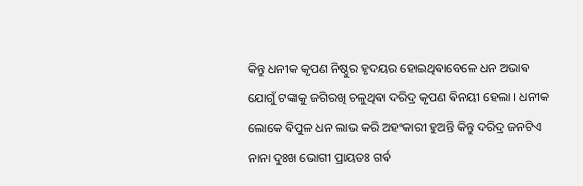କିନ୍ତୁ ଧନୀକ କୃପଣ ନିଷ୍ଠୁର ହୃଦୟର ହୋଇଥିଵାବେଳେ ଧନ ଅଭାଵ ଯୋଗୁଁ ଟଙ୍କାକୁ ଜଗିରଖି ଚଳୁଥିଵା ଦରିଦ୍ର କୃପଣ ଵିନୟୀ ହେଲା । ଧନୀକ ଲୋକେ ଵିପୁଳ ଧନ ଲାଭ କରି ଅହଂକାରୀ ହୁଅନ୍ତି କିନ୍ତୁ ଦରିଦ୍ର ଜନଟିଏ ନାନା ଦୁଃଖ ଭୋଗୀ ପ୍ରାୟତଃ ଗର୍ଵ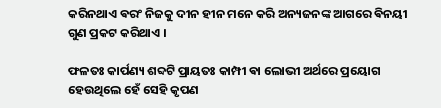କରିନଥାଏ ଵରଂ ନିଜକୁ ଦୀନ ହୀନ ମନେ କରି ଅନ୍ୟଜନଙ୍କ ଆଗରେ ଵିନୟୀ ଗୁଣ ପ୍ରକଟ କରିଥାଏ ।

ଫଳତଃ କାର୍ପଣ୍ୟ ଶବ୍ଦଟି ପ୍ରାୟତଃ କାମ୍ପୀ ଵା ଲୋଭୀ ଅର୍ଥରେ ପ୍ରୟୋଗ ହେଉଥିଲେ ହେଁ ସେହି କୃପଣ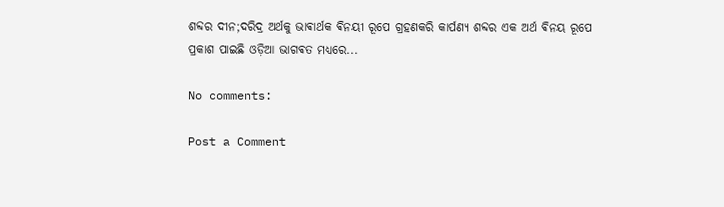ଶବ୍ଦର ଦୀନ;ଦରିଦ୍ର ଅର୍ଥକୁ ଭାଵାର୍ଥକ ଵିନୟୀ ରୂପେ ଗ୍ରହଣକରି କାର୍ପଣ୍ୟ ଶବ୍ଦର ଏକ ଅର୍ଥ ଵିନୟ ରୂପେ ପ୍ରକାଶ ପାଇଛି ଓଡ଼ିଆ ଭାଗଵତ ମଧ୍ୟରେ...

No comments:

Post a Comment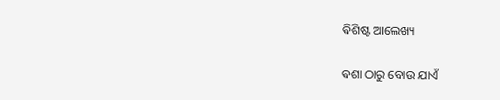ଵିଶିଷ୍ଟ ଆଲେଖ୍ୟ

ଵଶା ଠାରୁ ବୋଉ ଯାଏଁ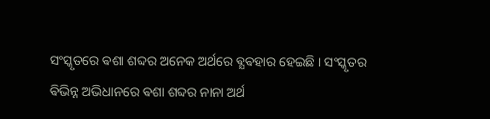ସଂସ୍କୃତରେ ଵଶା ଶବ୍ଦର ଅନେକ ଅର୍ଥରେ ଵ୍ଯଵହାର ହେଇଛି । ସଂସ୍କୃତର ଵିଭିନ୍ନ ଅଭିଧାନରେ ଵଶା ଶବ୍ଦର ନାନା ଅର୍ଥ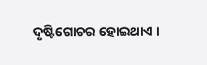ଦୃଷ୍ଟିଗୋଚର ହୋଇଥାଏ ।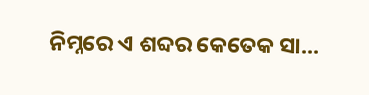ନିମ୍ନରେ ଏ ଶବ୍ଦର କେତେକ ସା...